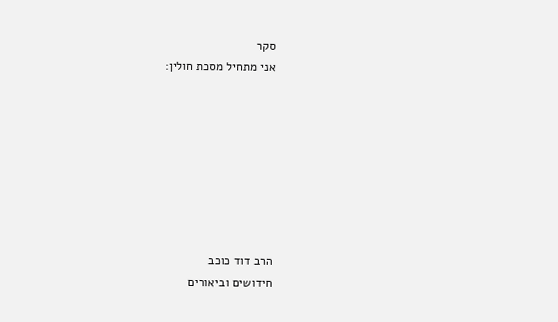סקר
אני מתחיל מסכת חולין:








הרב דוד כוכב
חידושים וביאורים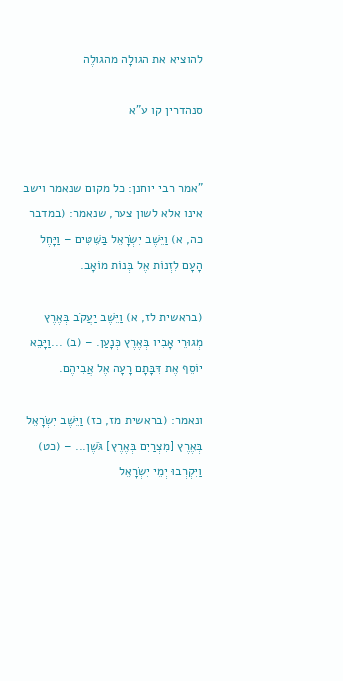להוציא את הגולָה מהגולֶה

סנהדרין קו ע"א


"אמר רבי יוחנן: כל מקום שנאמר וישב אינו אלא לשון צער, שנאמר: (במדבר כה, א) וַיֵּשֶׁב יִשְׂרָאֵל בַּשִּׁטִּים – וַיָּחֶל הָעָם לִזְנוֹת אֶל בְּנוֹת מוֹאָב.

(בראשית לז, א) וַיֵּשֶׁב יַעֲקֹב בְּאֶרֶץ מְגוּרֵי אָבִיו בְּאֶרֶץ כְּנָעַן. – (ב) ...וַיָּבֵא יוֹסֵף אֶת דִּבָּתָם רָעָה אֶל אֲבִיהֶם.

ונאמר: (בראשית מז, כז) וַיֵּשֶׁב יִשְׂרָאֵל בְּאֶרֶץ [מִצְרַיִם בְּאֶרֶץ] גֹּשֶׁן... – (כט) וַיִּקְרְבוּ יְמֵי יִשְׂרָאֵל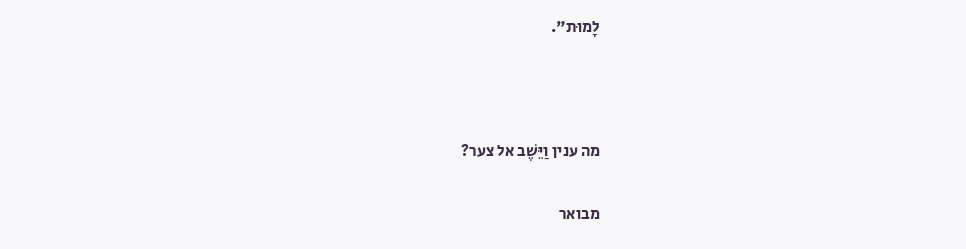לָמוּת".



מה ענין וַיֵּשֶׁב אל צער?

מבואר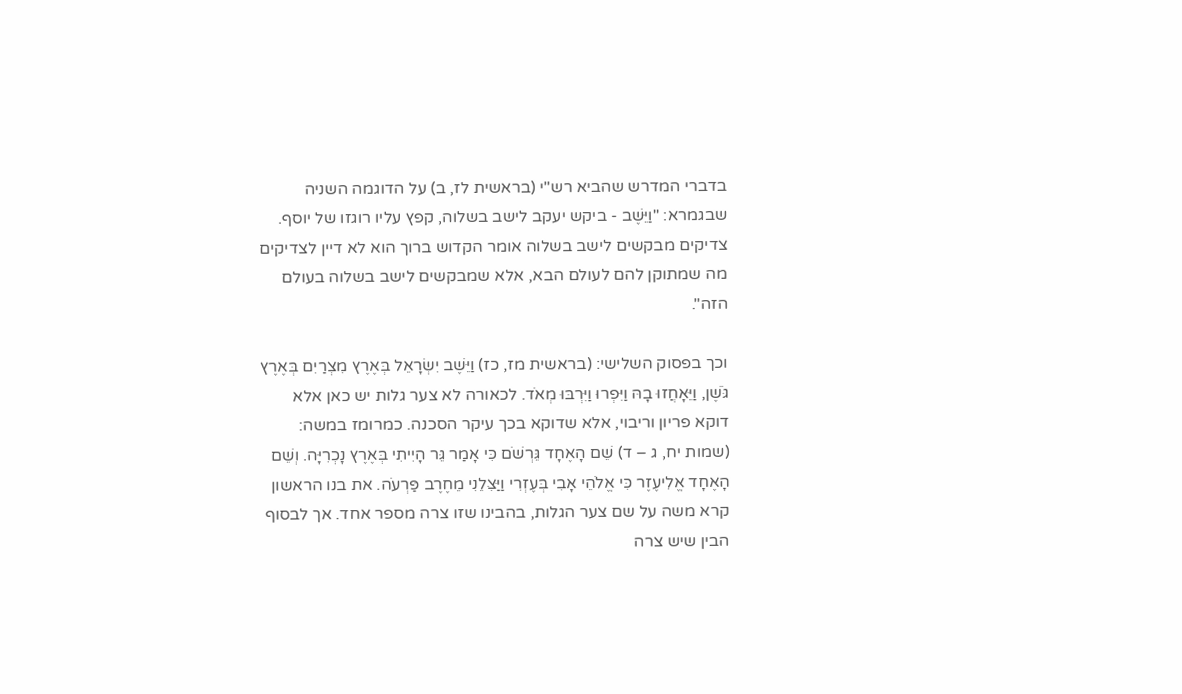בדברי המדרש שהביא רש"י (בראשית לז, ב) על הדוגמה השניה שבגמרא: "וַיֵּשֶׁב - ביקש יעקב לישב בשלוה, קפץ עליו רוגזו של יוסף. צדיקים מבקשים לישב בשלוה אומר הקדוש ברוך הוא לא דיין לצדיקים מה שמתוקן להם לעולם הבא, אלא שמבקשים לישב בשלוה בעולם הזה".

וכך בפסוק השלישי: (בראשית מז, כז) וַיֵּשֶׁב יִשְׂרָאֵל בְּאֶרֶץ מִצְרַיִם בְּאֶרֶץ גֹּשֶׁן, וַיֵּאָחֲזוּ בָהּ וַיִּפְרוּ וַיִּרְבּוּ מְאֹד. לכאורה לא צער גלות יש כאן אלא דוקא פריון וריבוי, אלא שדוקא בכך עיקר הסכנה. כמרומז במשה: (שמות יח, ג – ד) שֵׁם הָאֶחָד גֵּרְשֹׁם כִּי אָמַר גֵּר הָיִיתִי בְּאֶרֶץ נָכְרִיָּה. וְשֵׁם הָאֶחָד אֱלִיעֶזֶר כִּי אֱלֹהֵי אָבִי בְּעֶזְרִי וַיַּצִּלֵנִי מֵחֶרֶב פַּרְעֹה. את בנו הראשון קרא משה על שם צער הגלות, בהבינו שזו צרה מספר אחד. אך לבסוף הבין שיש צרה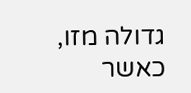גדולה מזו, כאשר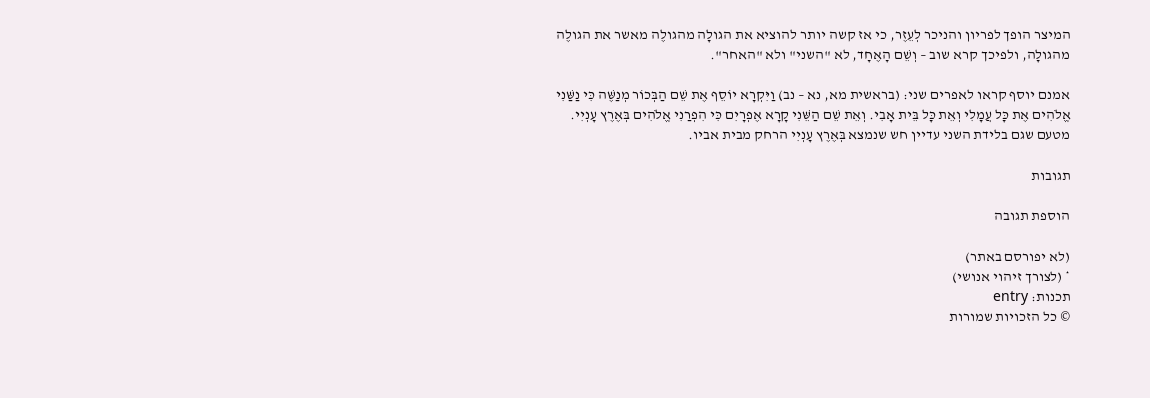המיצר הופך לפריון והניכר לְעֵזֶר, כי אז קשה יותר להוציא את הגולָה מהגולֶה מאשר את הגולֶה מהגולָה, ולפיכך קרא שוב – וְשֵׁם הָאֶחָד, לא "השני" ולא "האחר".

אמנם יוסף קראו לאפרים שני: (בראשית מא, נא – נב) וַיִּקְרָא יוֹסֵף אֶת שֵׁם הַבְּכוֹר מְנַשֶּׁה כִּי נַשַּׁנִי אֱלֹהִים אֶת כָּל עֲמָלִי וְאֵת כָּל בֵּית אָבִי. וְאֵת שֵׁם הַשֵּׁנִי קָרָא אֶפְרָיִם כִּי הִפְרַנִי אֱלֹהִים בְּאֶרֶץ עָנְיִי. מטעם שגם בלידת השני עדיין חש שנמצא בְּאֶרֶץ עָנְיִי הרחק מבית אביו.

תגובות

הוספת תגובה

(לא יפורסם באתר)
* (לצורך זיהוי אנושי)
תכנות: entry
© כל הזכויות שמורות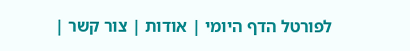לפורטל הדף היומי | אודות | צור קשר |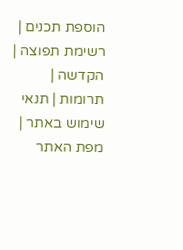הוספת תכנים | רשימת תפוצה | הקדשה | תרומות | תנאי שימוש באתר | מפת האתר